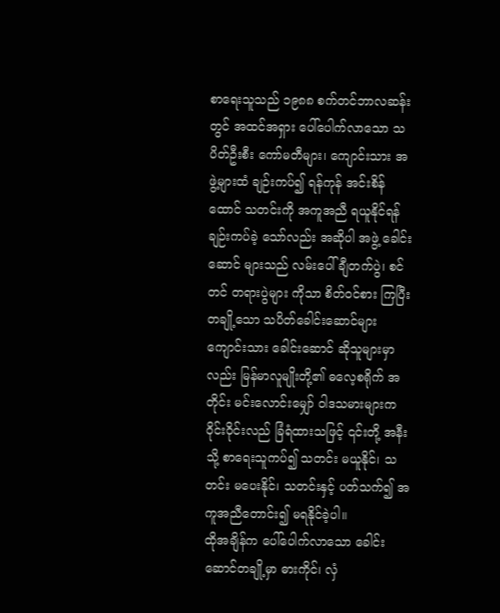စာရေးသူသည် ၁၉၈၈ စက်တင်ဘာလဆန်းတွင် အထင်အရှား ပေါ်ပေါက်လာသော သပိတ်ဦးစီး ကော်မတီများ၊ ကျောင်းသား အဖွဲ့များထံ ချဉ်းကပ်၍ ရန်ကုန် အင်းစိန်ထောင် သတင်းကို အကူအညီ ရယူနိုင်ရန် ချဉ်းကပ်ခဲ့ သော်လည်း အဆိုပါ အဖွဲ့ ခေါင်းဆောင် များသည် လမ်းပေါ်ချီတက်ပွဲ၊ စင်တင် တရားပွဲများ ကိုသာ စိတ်ဝင်စား ကြပြီး တချို့သော သပိတ်ခေါင်းဆောင်များ ကျောင်းသား ခေါင်းဆောင် ဆိုသူများမှာလည်း မြန်မာလူမျိုးတို့၏ ဓလေ့စရိုက် အတိုင်း မင်းလောင်းမျှော် ဝါဒသမားများက ဝိုင်းဝိုင်းလည် ခြံရံထားသဖြင့် ၎င်းတို့ အနီးသို့ စာရေးသူကပ်၍ သတင်း မယူနိုင်၊ သတင်း မပေးနိုင်၊ သတင်းနှင့် ပတ်သက်၍ အကူအညီတောင်း၍ မရနိုင်ခဲ့ပါ။
ထိုအချိန်က ပေါ်ပေါက်လာသော ခေါင်းဆောင်တချို့မှာ ဓားကိုင်၊ လှံ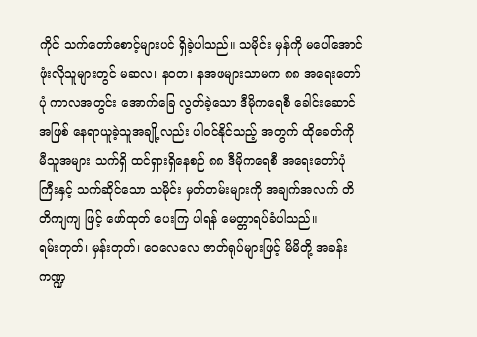ကိုင် သက်တော်စောင့်များပင် ရှိခဲ့ပါသည်။ သမိုင်း မှန်ကို မပေါ်အောင် ဖုံးလိုသူများတွင် မဆလ၊ နဝတ၊ နအဖများသာမက ၈၈ အရေးတော်ပုံ ကာလအတွင်း အောက်ခြေ လွတ်ခဲ့သော ဒီမိုကရေစီ ခေါင်းဆောင်အဖြစ် နေရာယူခဲ့သူအချို့လည်း ပါဝင်နိုင်သည့် အတွက် ထိုခေတ်ကို မီသူအများ သက်ရှိ ထင်ရှားရှိနေစဉ် ၈၈ ဒီမိုကရေစီ အရေးတော်ပုံကြီးနှင့် သက်ဆိုင်သော သမိုင်း မှတ်တမ်းများကို အချက်အလက် တိတိကျကျ ဖြင့် ဖော်ထုတ် ပေးကြ ပါရန် မေတ္တာရပ်ခံပါသည်။
ရမ်းတုတ်၊ မှန်းတုတ်၊ ဝေလေလေ ဇာတ်ရုပ်များဖြင့် မိမိတို့ အခန်းကဏ္ဍ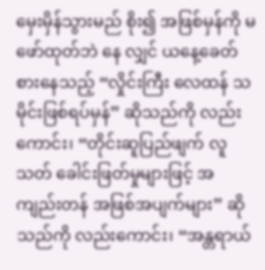မှေးမှိန်သွားမည် စိုး၍ အဖြစ်မှန်ကို မဖော်ထုတ်ဘဲ နေ လျှင် ယနေ့ခေတ်စားနေသည့် “လှိုင်းကြီး လေထန် သမိုင်းဖြစ်ရပ်မှန်” ဆိုသည်ကို လည်း ကောင်း၊ “တိုင်းဆူပြည်ဖျက် လူသတ် ခေါင်းဖြတ်မှုများဖြင့် အကျည်းတန် အဖြစ်အပျက်များ” ဆိုသည်ကို လည်းကောင်း၊ “အန္တရာယ်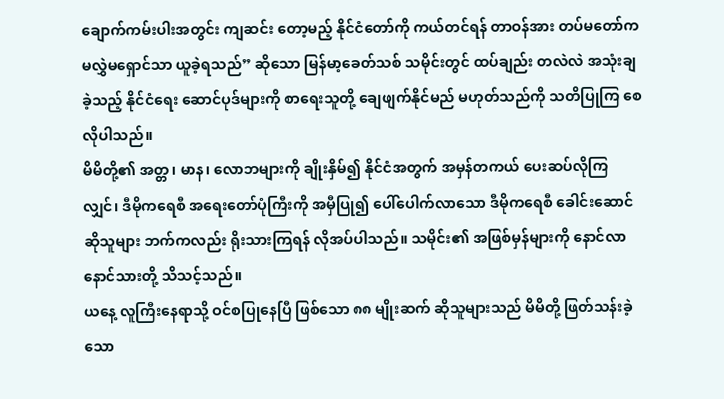ချောက်ကမ်းပါးအတွင်း ကျဆင်း တော့မည့် နိုင်ငံတော်ကို ကယ်တင်ရန် တာဝန်အား တပ်မတော်က မလွှဲမရှောင်သာ ယူခဲ့ရသည်” ဆိုသော မြန်မာ့ခေတ်သစ် သမိုင်းတွင် ထပ်ချည်း တလဲလဲ အသုံးချခဲ့သည့် နိုင်ငံရေး ဆောင်ပုဒ်များကို စာရေးသူတို့ ချေဖျက်နိုင်မည် မဟုတ်သည်ကို သတိပြုကြ စေလိုပါသည်။
မိမိတို့၏ အတ္တ၊ မာန၊ လောဘများကို ချိုးနှိမ်၍ နိုင်ငံအတွက် အမှန်တကယ် ပေးဆပ်လိုကြလျှင်၊ ဒီမိုကရေစီ အရေးတော်ပုံကြီးကို အမှီပြု၍ ပေါ်ပေါက်လာသော ဒီမိုကရေစီ ခေါင်းဆောင်ဆိုသူများ ဘက်ကလည်း ရိုးသားကြရန် လိုအပ်ပါသည်။ သမိုင်း၏ အဖြစ်မှန်များကို နောင်လာနောင်သားတို့ သိသင့်သည်။
ယနေ့ လူကြီးနေရာသို့ ဝင်စပြုနေပြီ ဖြစ်သော ၈၈ မျိုးဆက် ဆိုသူများသည် မိမိတို့ ဖြတ်သန်းခဲ့သော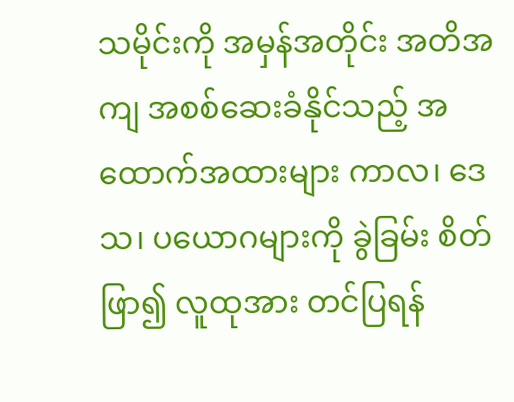သမိုင်းကို အမှန်အတိုင်း အတိအကျ အစစ်ဆေးခံနိုင်သည့် အထောက်အထားများ ကာလ၊ ဒေသ၊ ပယောဂများကို ခွဲခြမ်း စိတ်ဖြာ၍ လူထုအား တင်ပြရန်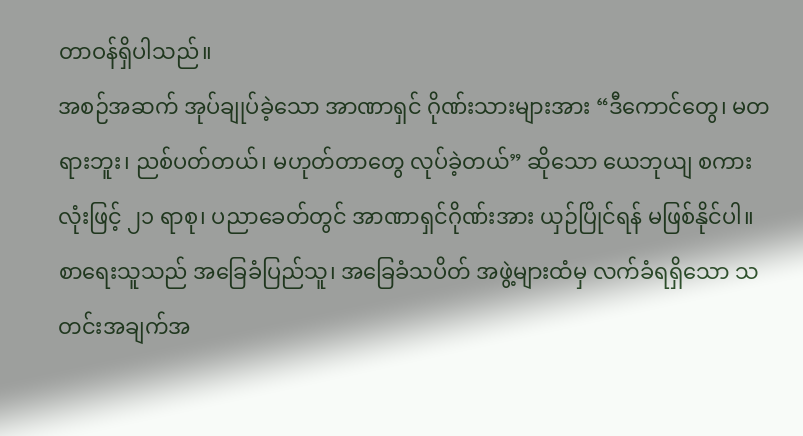တာဝန်ရှိပါသည်။
အစဉ်အဆက် အုပ်ချုပ်ခဲ့သော အာဏာရှင် ဂိုဏ်းသားများအား “ဒီကောင်တွေ၊ မတရားဘူး၊ ညစ်ပတ်တယ်၊ မဟုတ်တာတွေ လုပ်ခဲ့တယ်” ဆိုသော ယေဘုယျ စကားလုံးဖြင့် ၂၁ ရာစု၊ ပညာခေတ်တွင် အာဏာရှင်ဂိုဏ်းအား ယှဉ်ပြိုင်ရန် မဖြစ်နိုင်ပါ။
စာရေးသူသည် အခြေခံပြည်သူ၊ အခြေခံသပိတ် အဖွဲ့များထံမှ လက်ခံရရှိသော သတင်းအချက်အ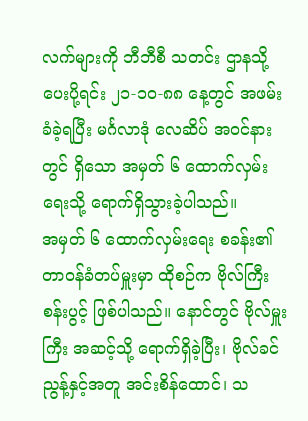လက်များကို ဘီဘီစီ သတင်း ဌာနသို့ ပေးပို့ရင်း ၂၁-၁၀-၈၈ နေ့တွင် အဖမ်းခံခဲ့ရပြီး မင်္ဂလာဒုံ လေဆိပ် အဝင်နားတွင် ရှိသော အမှတ် ၆ ထောက်လှမ်းရေးသို့ ရောက်ရှိသွားခဲ့ပါသည်။
အမှတ် ၆ ထောက်လှမ်းရေး စခန်း၏ တာဝန်ခံတပ်မှူးမှာ ထိုစဉ်က ဗိုလ်ကြီး စန်းပွင့် ဖြစ်ပါသည်။ နောင်တွင် ဗိုလ်မှူးကြီး အဆင့်သို့ ရောက်ရှိခဲ့ပြီး၊ ဗိုလ်ခင်ညွန့်နှင့်အတူ အင်းစိန်ထောင်၊ သ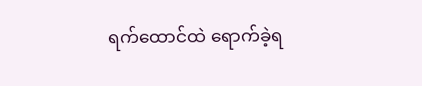ရက်ထောင်ထဲ ရောက်ခဲ့ရ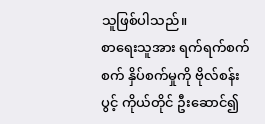သူဖြစ်ပါသည်။
စာရေးသူအား ရက်ရက်စက်စက် နှိပ်စက်မှုကို ဗိုလ်စန်းပွင့် ကိုယ်တိုင် ဦးဆောင်၍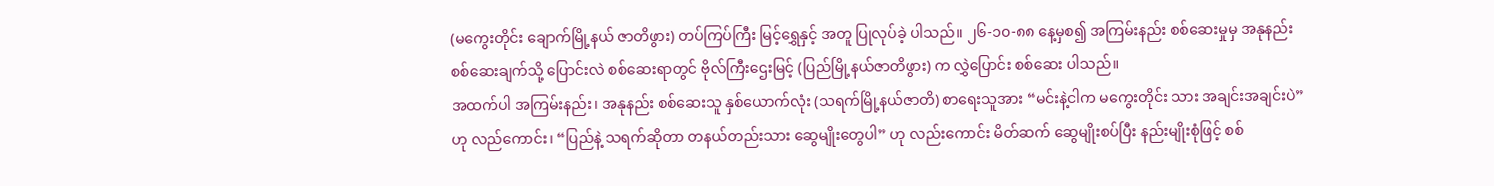(မကွေးတိုင်း ချောက်မြို့နယ် ဇာတိဖွား) တပ်ကြပ်ကြီး မြင့်ရွှေနှင့် အတူ ပြုလုပ်ခဲ့ ပါသည်။ ၂၆-၁၀-၈၈ နေ့မှစ၍ အကြမ်းနည်း စစ်ဆေးမှုမှ အနုနည်း စစ်ဆေးချက်သို့ ပြောင်းလဲ စစ်ဆေးရာတွင် ဗိုလ်ကြီးဌေးမြင့် (ပြည်မြို့နယ်ဇာတိဖွား) က လွှဲပြောင်း စစ်ဆေး ပါသည်။
အထက်ပါ အကြမ်းနည်း၊ အနုနည်း စစ်ဆေးသူ နှစ်ယောက်လုံး (သရက်မြို့နယ်ဇာတိ) စာရေးသူအား “မင်းနဲ့ငါက မကွေးတိုင်း သား အချင်းအချင်းပဲ” ဟု လည်ကောင်း၊ “ပြည်နဲ့ သရက်ဆိုတာ တနယ်တည်းသား ဆွေမျိုးတွေပါ” ဟု လည်းကောင်း မိတ်ဆက် ဆွေမျိုးစပ်ပြီး နည်းမျိုးစုံဖြင့် စစ်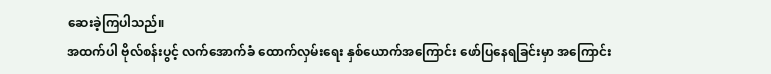ဆေးခဲ့ကြပါသည်။
အထက်ပါ ဗိုလ်စန်းပွင့် လက်အောက်ခံ ထောက်လှမ်းရေး နှစ်ယောက်အကြောင်း ဖော်ပြနေရခြင်းမှာ အကြောင်း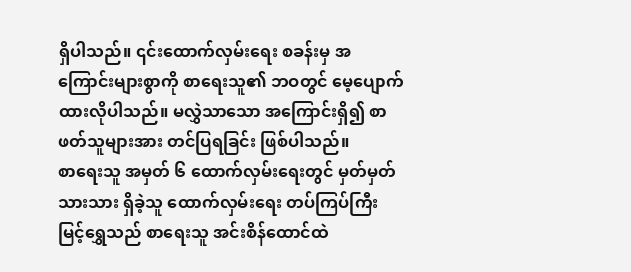ရှိပါသည်။ ၎င်းထောက်လှမ်းရေး စခန်းမှ အကြောင်းများစွာကို စာရေးသူ၏ ဘဝတွင် မေ့ပျောက်ထားလိုပါသည်။ မလွှဲသာသော အကြောင်းရှိ၍ စာဖတ်သူများအား တင်ပြရခြင်း ဖြစ်ပါသည်။
စာရေးသူ အမှတ် ၆ ထောက်လှမ်းရေးတွင် မှတ်မှတ်သားသား ရှိခဲ့သူ ထောက်လှမ်းရေး တပ်ကြပ်ကြီး မြင့်ရွှေသည် စာရေးသူ အင်းစိန်ထောင်ထဲ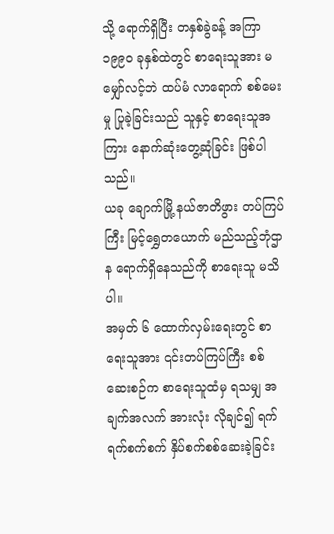သို့ ရောက်ရှိပြီး တနှစ်ခွဲခန့် အကြာ ၁၉၉၀ ခုနှစ်ထဲတွင် စာရေးသူအား မမျှော်လင့်ဘဲ ထပ်မံ လာရောက် စစ်မေးမှု ပြုခဲ့ခြင်းသည် သူနှင့် စာရေးသူအကြား နောက်ဆုံးတွေ့ဆုံခြင်း ဖြစ်ပါသည်။
ယခု ချောက်မြို့ နယ်ဇာတိဖွား တပ်ကြပ်ကြီး မြင့်ရွှေတယောက် မည်သည့်ဘုံဌာန ရောက်ရှိနေသည်ကို စာရေးသူ မသိပါ။
အမှတ် ၆ ထောက်လှမ်းရေးတွင် စာရေးသူအား ၎င်းတပ်ကြပ်ကြီး စစ်ဆေးစဉ်က စာရေးသူထံမှ ရသမျှ အချက်အလက် အားလုံး လိုချင်၍ ရက်ရက်စက်စက် နှိပ်စက်စစ်ဆေးခဲ့ခြင်း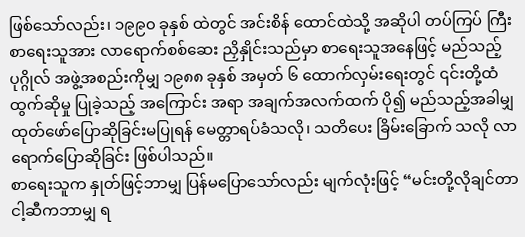ဖြစ်သော်လည်း၊ ၁၉၉၀ ခုနှစ် ထဲတွင် အင်းစိန် ထောင်ထဲသို့ အဆိုပါ တပ်ကြပ် ကြီး စာရေးသူအား လာရောက်စစ်ဆေး ညှိနှိုင်းသည်မှာ စာရေးသူအနေဖြင့် မည်သည့် ပုဂ္ဂိုလ် အဖွဲ့အစည်းကိုမျှ ၁၉၈၈ ခုနှစ် အမှတ် ၆ ထောက်လှမ်းရေးတွင် ၎င်းတို့ထံ ထွက်ဆိုမှု ပြုခဲ့သည့် အကြောင်း အရာ အချက်အလက်ထက် ပို၍ မည်သည့်အခါမျှ ထုတ်ဖော်ပြောဆိုခြင်းမပြုရန် မေတ္တာရပ်ခံသလို၊ သတိပေး ခြိမ်းခြောက် သလို လာရောက်ပြောဆိုခြင်း ဖြစ်ပါသည်။
စာရေးသူက နှုတ်ဖြင့်ဘာမျှ ပြန်မပြောသော်လည်း မျက်လုံးဖြင့် “မင်းတို့လိုချင်တာ ငါ့ဆီကဘာမျှ ရ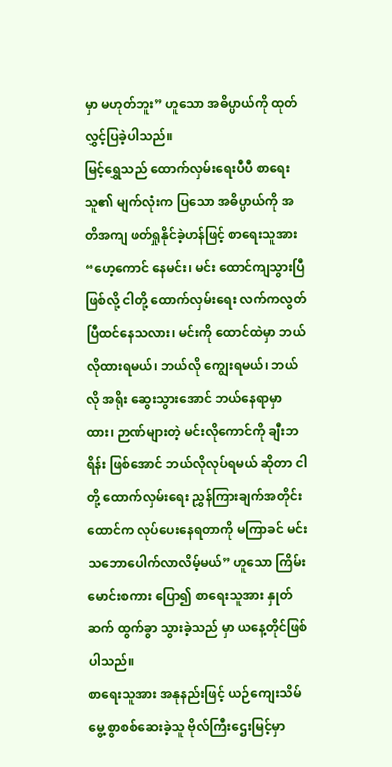မှာ မဟုတ်ဘူး” ဟူသော အဓိပ္ပာယ်ကို ထုတ်လွှင့်ပြခဲ့ပါသည်။
မြင့်ရွှေသည် ထောက်လှမ်းရေးပီပီ စာရေးသူ၏ မျက်လုံးက ပြသော အဓိပ္ပာယ်ကို အတိအကျ ဖတ်ရှုနိုင်ခဲ့ဟန်ဖြင့် စာရေးသူအား “ဟေ့ကောင် နေမင်း၊ မင်း ထောင်ကျသွားပြီ ဖြစ်လို့ ငါတို့ ထောက်လှမ်းရေး လက်ကလွတ်ပြီထင်နေသလား၊ မင်းကို ထောင်ထဲမှာ ဘယ်လိုထားရမယ်၊ ဘယ်လို ကျွေးရမယ်၊ ဘယ်လို အရိုး ဆွေးသွားအောင် ဘယ်နေရာမှာ ထား၊ ဉာဏ်များတဲ့ မင်းလိုကောင်ကို ချီးဘရိန်း ဖြစ်အောင် ဘယ်လိုလုပ်ရမယ် ဆိုတာ ငါတို့ ထောက်လှမ်းရေး ညွှန်ကြားချက်အတိုင်း ထောင်က လုပ်ပေးနေရတာကို မကြာခင် မင်း သဘောပေါက်လာလိမ့်မယ်” ဟူသော ကြိမ်းမောင်းစကား ပြော၍ စာရေးသူအား နှုတ်ဆက် ထွက်ခွာ သွားခဲ့သည် မှာ ယနေ့တိုင်ဖြစ်ပါသည်။
စာရေးသူအား အနုနည်းဖြင့် ယဉ်ကျေးသိမ်မွေ့ စွာစစ်ဆေးခဲ့သူ ဗိုလ်ကြီးဌေးမြင့်မှာ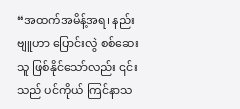“အထက်အမိန့်အရ၊ နည်းဗျူဟာ ပြောင်းလွဲ စစ်ဆေးသူ ဖြစ်နိုင်သော်လည်း ၎င်းသည် ပင်ကိုယ် ကြင်နာသ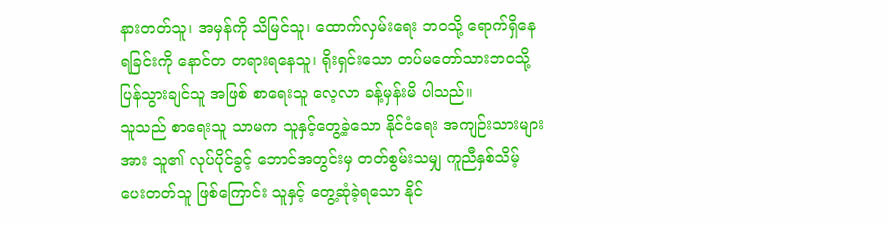နားတတ်သူ၊ အမှန်ကို သိမြင်သူ၊ ထောက်လှမ်းရေး ဘဝသို့ ရောက်ရှိနေရခြင်းကို နောင်တ တရားရနေသူ၊ ရိုးရှင်းသော တပ်မတော်သားဘဝသို့ ပြန်သွားချင်သူ အဖြစ် စာရေးသူ လေ့လာ ခန့်မှန်းမိ ပါသည်။
သူသည် စာရေးသူ သာမက သူနှင့်တွေ့ခဲ့သော နိုင်ငံရေး အကျဉ်းသားများအား သူ၏ လုပ်ပိုင်ခွင့် ဘောင်အတွင်းမှ တတ်စွမ်းသမျှ ကူညီနှစ်သိမ့် ပေးတတ်သူ ဖြစ်ကြောင်း သူနှင့် တွေ့ဆုံခဲ့ရသော နိုင်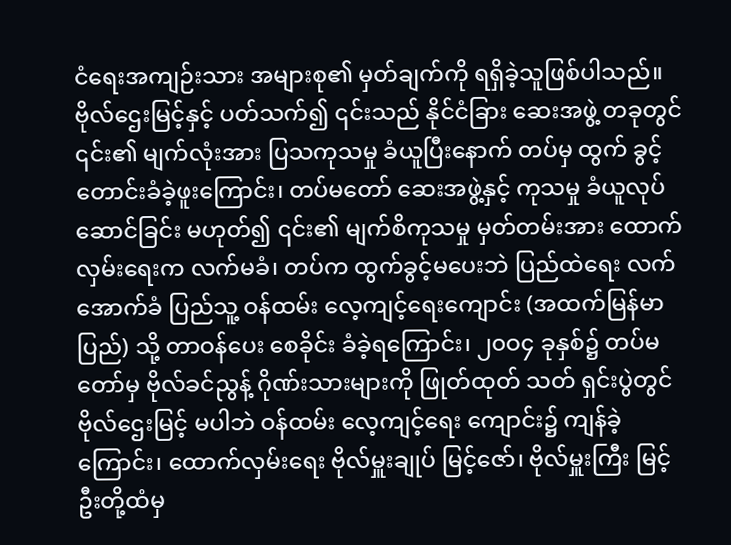ငံရေးအကျဉ်းသား အများစု၏ မှတ်ချက်ကို ရရှိခဲ့သူဖြစ်ပါသည်။
ဗိုလ်ဌေးမြင့်နှင့် ပတ်သက်၍ ၎င်းသည် နိုင်ငံခြား ဆေးအဖွဲ့ တခုတွင် ၎င်း၏ မျက်လုံးအား ပြသကုသမှု ခံယူပြီးနောက် တပ်မှ ထွက် ခွင့် တောင်းခံခဲ့ဖူးကြောင်း၊ တပ်မတော် ဆေးအဖွဲ့နှင့် ကုသမှု ခံယူလုပ်ဆောင်ခြင်း မဟုတ်၍ ၎င်း၏ မျက်စိကုသမှု မှတ်တမ်းအား ထောက်လှမ်းရေးက လက်မခံ၊ တပ်က ထွက်ခွင့်မပေးဘဲ ပြည်ထဲရေး လက်အောက်ခံ ပြည်သူ့ ဝန်ထမ်း လေ့ကျင့်ရေးကျောင်း (အထက်မြန်မာပြည်) သို့ တာဝန်ပေး စေခိုင်း ခံခဲ့ရကြောင်း၊ ၂၀ဝ၄ ခုနှစ်၌ တပ်မတော်မှ ဗိုလ်ခင်ညွန့် ဂိုဏ်းသားများကို ဖြုတ်ထုတ် သတ် ရှင်းပွဲတွင် ဗိုလ်ဌေးမြင့် မပါဘဲ ဝန်ထမ်း လေ့ကျင့်ရေး ကျောင်း၌ ကျန်ခဲ့ကြောင်း၊ ထောက်လှမ်းရေး ဗိုလ်မှူးချုပ် မြင့်ဇော်၊ ဗိုလ်မှူးကြီး မြင့်ဦးတို့ထံမှ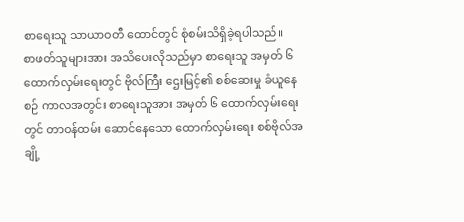စာရေးသူ သာယာဝတီ ထောင်တွင် စုံစမ်းသိရှိခဲ့ရပါသည်။
စာဖတ်သူများအား အသိပေးလိုသည်မှာ စာရေးသူ အမှတ် ၆ ထောက်လှမ်းရေးတွင် ဗိုလ်ကြီး ဌေးမြင့်၏ စစ်ဆေးမှု ခံယူနေစဉ် ကာလအတွင်း စာရေးသူအား အမှတ် ၆ ထောက်လှမ်းရေးတွင် တာဝန်ထမ်း ဆောင်နေသော ထောက်လှမ်းရေး စစ်ဗိုလ်အချို့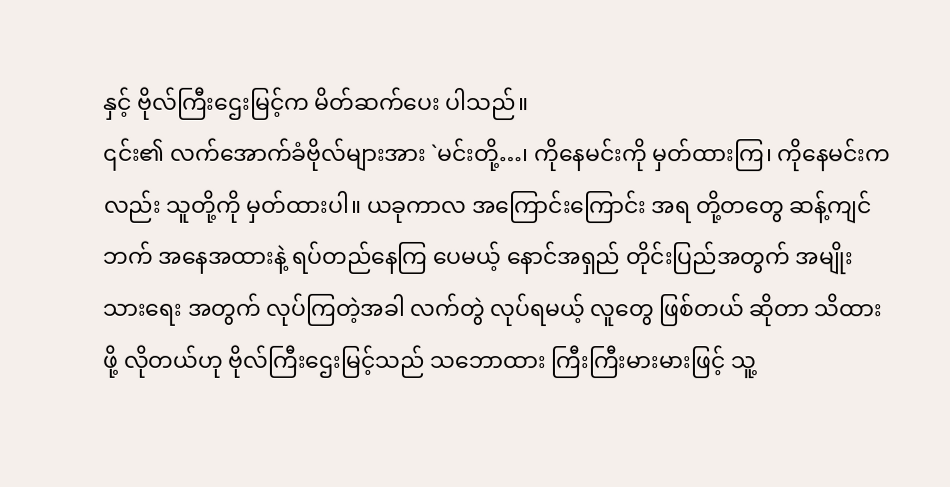နှင့် ဗိုလ်ကြီးဌေးမြင့်က မိတ်ဆက်ပေး ပါသည်။
၎င်း၏ လက်အောက်ခံဗိုလ်များအား `မင်းတို့…၊ ကိုနေမင်းကို မှတ်ထားကြ၊ ကိုနေမင်းကလည်း သူတို့ကို မှတ်ထားပါ။ ယခုကာလ အကြောင်းကြောင်း အရ တို့တတွေ ဆန့်ကျင်ဘက် အနေအထားနဲ့ ရပ်တည်နေကြ ပေမယ့် နောင်အရှည် တိုင်းပြည်အတွက် အမျိုးသားရေး အတွက် လုပ်ကြတဲ့အခါ လက်တွဲ လုပ်ရမယ့် လူတွေ ဖြစ်တယ် ဆိုတာ သိထားဖို့ လိုတယ်ဟု ဗိုလ်ကြီးဌေးမြင့်သည် သဘောထား ကြီးကြီးမားမားဖြင့် သူ့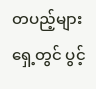တပည့်များရှေ့တွင် ပွင့်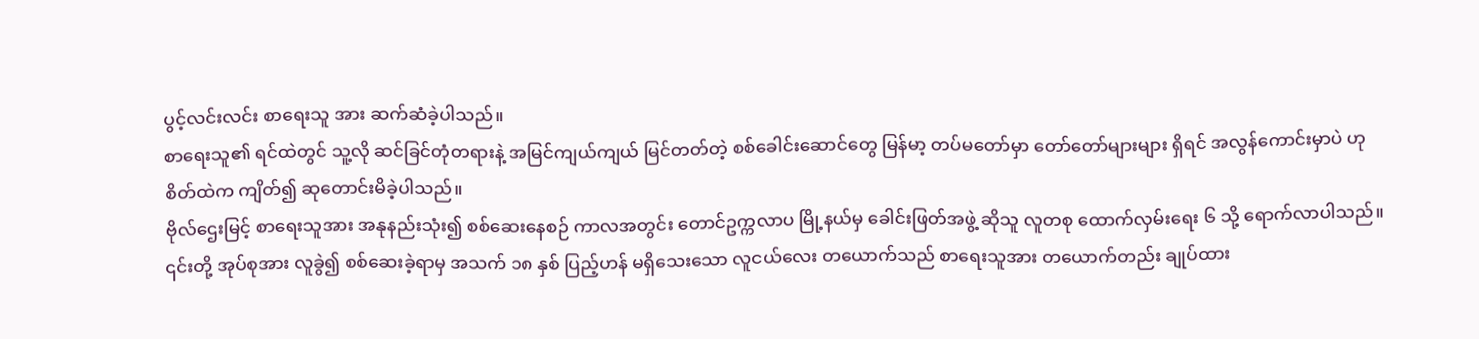ပွင့်လင်းလင်း စာရေးသူ အား ဆက်ဆံခဲ့ပါသည်။
စာရေးသူ၏ ရင်ထဲတွင် သူ့လို ဆင်ခြင်တုံတရားနဲ့ အမြင်ကျယ်ကျယ် မြင်တတ်တဲ့ စစ်ခေါင်းဆောင်တွေ မြန်မာ့ တပ်မတော်မှာ တော်တော်များများ ရှိရင် အလွန်ကောင်းမှာပဲ ဟု စိတ်ထဲက ကျိတ်၍ ဆုတောင်းမိခဲ့ပါသည်။
ဗိုလ်ဌေးမြင့် စာရေးသူအား အနုနည်းသုံး၍ စစ်ဆေးနေစဉ် ကာလအတွင်း တောင်ဥက္ကလာပ မြို့နယ်မှ ခေါင်းဖြတ်အဖွဲ့ ဆိုသူ လူတစု ထောက်လှမ်းရေး ၆ သို့ ရောက်လာပါသည်။
၎င်းတို့ အုပ်စုအား လူခွဲ၍ စစ်ဆေးခဲ့ရာမှ အသက် ၁၈ နှစ် ပြည့်ဟန် မရှိသေးသော လူငယ်လေး တယောက်သည် စာရေးသူအား တယောက်တည်း ချုပ်ထား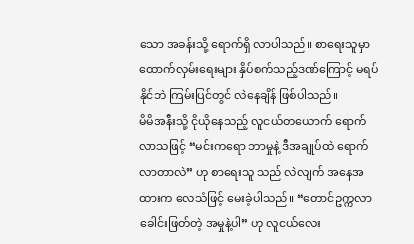သော အခန်းသို့ ရောက်ရှိ လာပါသည်။ စာရေးသူမှာ ထောက်လှမ်းရေးများ နှိပ်စက်သည့်ဒဏ်ကြောင့် မရပ်နိုင်ဘဲ ကြမ်းပြင်တွင် လဲနေချိန် ဖြစ်ပါသည်။
မိမိအနီးသို့ ငိုယိုနေသည့် လူငယ်တယောက် ရောက်လာသဖြင့် “မင်းကရော ဘာမှုနဲ့ ဒီအချုပ်ထဲ ရောက်လာတာလဲ” ဟု စာရေးသူ သည် လဲလျက် အနေအထားက လေသံဖြင့် မေးခဲ့ပါသည်။ “တောင်ဥက္ကလာ ခေါင်းဖြတ်တဲ့ အမှုနဲ့ပါ” ဟု လူငယ်လေး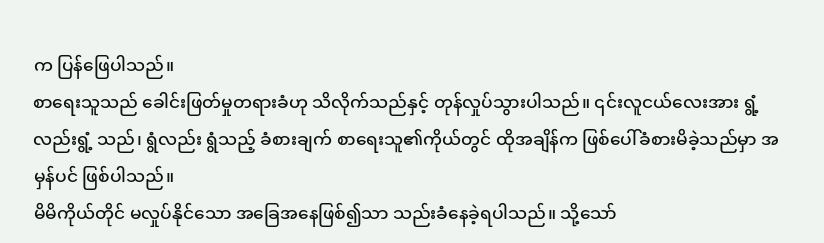က ပြန်ဖြေပါသည်။
စာရေးသူသည် ခေါင်းဖြတ်မှုတရားခံဟု သိလိုက်သည်နှင့် တုန်လှုပ်သွားပါသည်။ ၎င်းလူငယ်လေးအား ရွံ့လည်းရွံ့ သည်၊ ရွံလည်း ရွံသည့် ခံစားချက် စာရေးသူ၏ကိုယ်တွင် ထိုအချိန်က ဖြစ်ပေါ်ခံစားမိခဲ့သည်မှာ အမှန်ပင် ဖြစ်ပါသည်။
မိမိကိုယ်တိုင် မလှုပ်နိုင်သော အခြေအနေဖြစ်၍သာ သည်းခံနေခဲ့ရပါသည်။ သို့သော်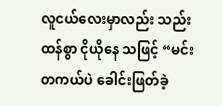လူငယ်လေးမှာလည်း သည်းထန်စွာ ငိုယိုနေ သဖြင့် “မင်းတကယ်ပဲ ခေါင်းဖြတ်ခဲ့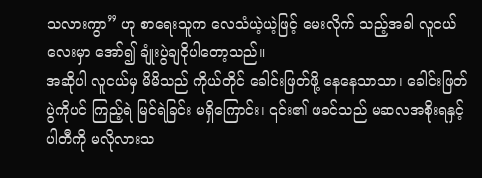သလားကွာ” ဟု စာရေးသူက လေသံယဲ့ယဲ့ဖြင့် မေးလိုက် သည့်အခါ လူငယ်လေးမှာ အော်၍ ချုံးပွဲချငိုပါတော့သည်။
အဆိုပါ လူငယ်မှ မိမိသည် ကိုယ်တိုင် ခေါင်းဖြတ်ဖို့ နေနေသာသာ၊ ခေါင်းဖြတ်ပွဲကိုပင် ကြည့်ရဲ မြင်ရဲခြင်း မရှိကြောင်း၊ ၎င်း၏ ဖခင်သည် မဆလအစိုးရနှင့် ပါတီကို မလိုလားသ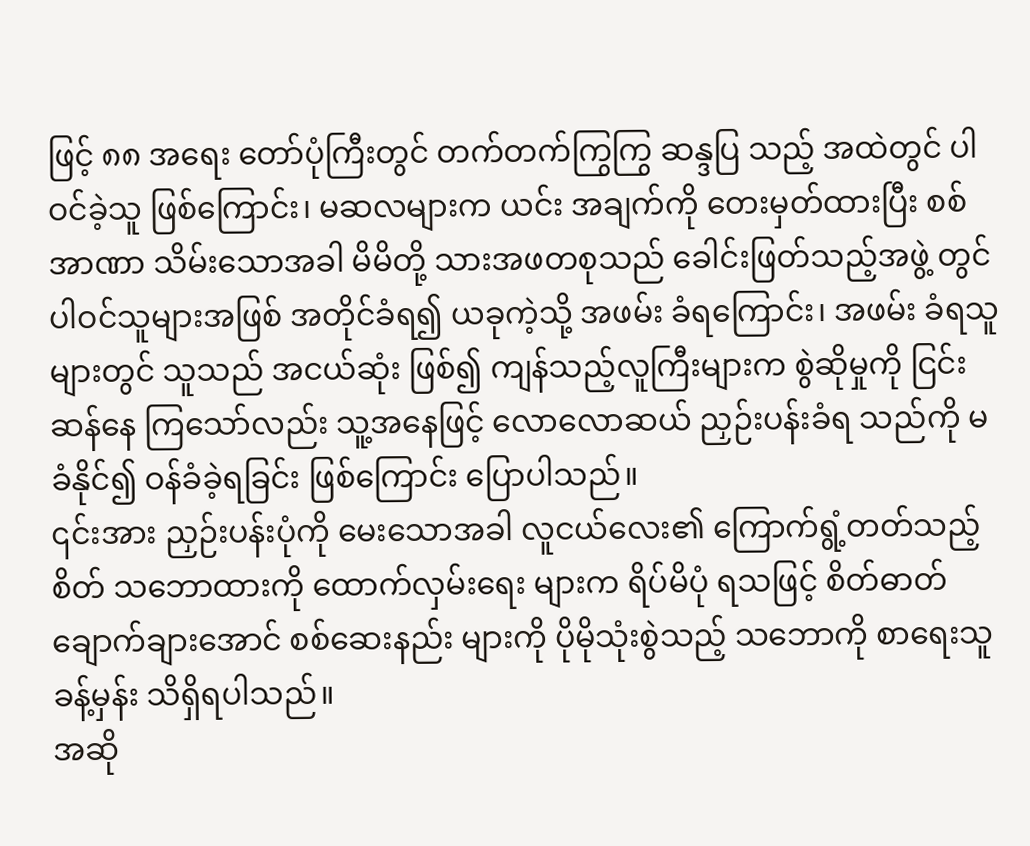ဖြင့် ၈၈ အရေး တော်ပုံကြီးတွင် တက်တက်ကြွကြွ ဆန္ဒပြ သည့် အထဲတွင် ပါဝင်ခဲ့သူ ဖြစ်ကြောင်း၊ မဆလများက ယင်း အချက်ကို တေးမှတ်ထားပြီး စစ်အာဏာ သိမ်းသောအခါ မိမိတို့ သားအဖတစုသည် ခေါင်းဖြတ်သည့်အဖွဲ့ တွင် ပါဝင်သူများအဖြစ် အတိုင်ခံရ၍ ယခုကဲ့သို့ အဖမ်း ခံရကြောင်း၊ အဖမ်း ခံရသူများတွင် သူသည် အငယ်ဆုံး ဖြစ်၍ ကျန်သည့်လူကြီးများက စွဲဆိုမှုကို ငြင်းဆန်နေ ကြသော်လည်း သူ့အနေဖြင့် လောလောဆယ် ညှဉ်းပန်းခံရ သည်ကို မခံနိုင်၍ ဝန်ခံခဲ့ရခြင်း ဖြစ်ကြောင်း ပြောပါသည်။
၎င်းအား ညှဉ်းပန်းပုံကို မေးသောအခါ လူငယ်လေး၏ ကြောက်ရွံ့တတ်သည့် စိတ် သဘောထားကို ထောက်လှမ်းရေး များက ရိပ်မိပုံ ရသဖြင့် စိတ်ဓာတ် ချောက်ချားအောင် စစ်ဆေးနည်း များကို ပိုမိုသုံးစွဲသည့် သဘောကို စာရေးသူ ခန့်မှန်း သိရှိရပါသည်။
အဆို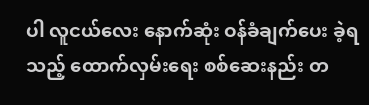ပါ လူငယ်လေး နောက်ဆုံး ဝန်ခံချက်ပေး ခဲ့ရသည့် ထောက်လှမ်းရေး စစ်ဆေးနည်း တ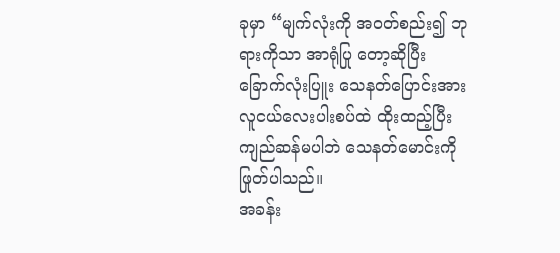ခုမှာ “မျက်လုံးကို အဝတ်စည်း၍ ဘုရားကိုသာ အာရုံပြု တော့ဆိုပြီး ခြောက်လုံးပြူး သေနတ်ပြောင်းအား လူငယ်လေးပါးစပ်ထဲ ထိုးထည့်ပြီး ကျည်ဆန်မပါဘဲ သေနတ်မောင်းကို ဖြုတ်ပါသည်။
အခန်း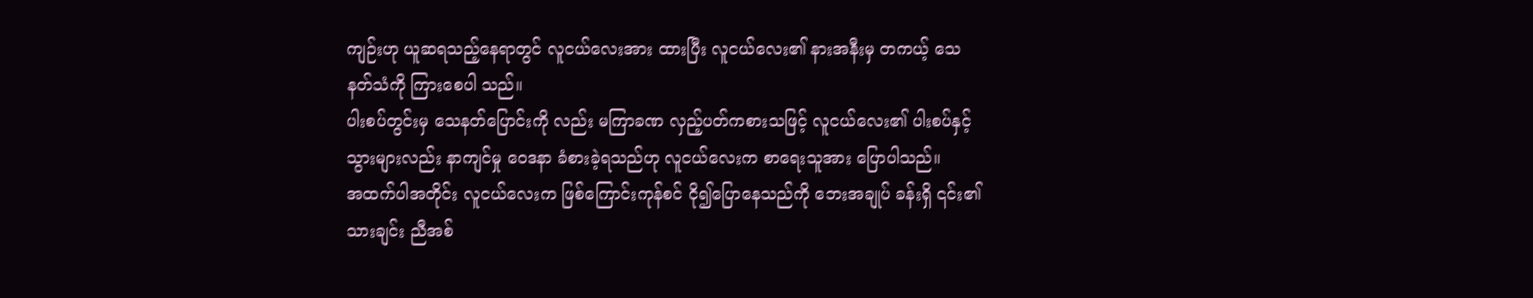ကျဉ်းဟု ယူဆရသည့်နေရာတွင် လူငယ်လေးအား ထားပြီး လူငယ်လေး၏ နားအနီးမှ တကယ့် သေနတ်သံကို ကြားစေပါ သည်။
ပါးစပ်တွင်းမှ သေနတ်ပြောင်းကို လည်း မကြာခဏ လှည့်ပတ်ကစားသဖြင့် လူငယ်လေး၏ ပါးစပ်နှင့် သွားများလည်း နာကျင်မှု ဝေဒနာ ခံစားခဲ့ရသည်ဟု လူငယ်လေးက စာရေးသူအား ပြောပါသည်။
အထက်ပါအတိုင်း လူငယ်လေးက ဖြစ်ကြောင်းကုန်စင် ငို၍ပြောနေသည်ကို ဘေးအချုပ် ခန်းရှိ ၎င်း၏ သားချင်း ညီအစ်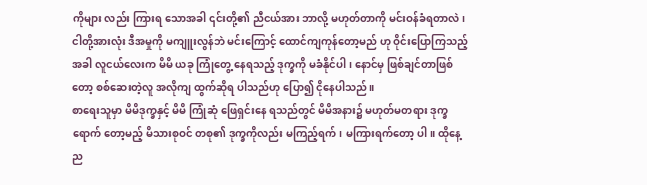ကိုများ လည်း ကြားရ သောအခါ ၎င်းတို့၏ ညီငယ်အား ဘာလို့ မဟုတ်တာကို မင်းဝန်ခံရတာလဲ၊ ငါတို့အားလုံး ဒီအမှုကို မကျူးလွန်ဘဲ မင်းကြောင့် ထောင်ကျကုန်တော့မည် ဟု ဝိုင်းပြောကြသည့်အခါ လူငယ်လေးက မိမိ ယခု ကြုံတွေ့ နေရသည့် ဒုက္ခကို မခံနိုင်ပါ၊ နောင်မှ ဖြစ်ချင်တာဖြစ်တော့ စစ်ဆေးတဲ့လူ အလိုကျ ထွက်ဆိုရ ပါသည်ဟု ပြော၍ ငိုနေပါသည်။
စာရေးသူမှာ မိမိဒုက္ခနှင့် မိမိ ကြုံဆုံ ဖြေရှင်းနေ ရသည်တွင် မိမိအနား၌ မဟုတ်မတရား ဒုက္ခရောက် တော့မည့် မိသားစုဝင် တစု၏ ဒုက္ခကိုလည်း မကြည့်ရက်၊ မကြားရက်တော့ ပါ။ ထိုနေ့ည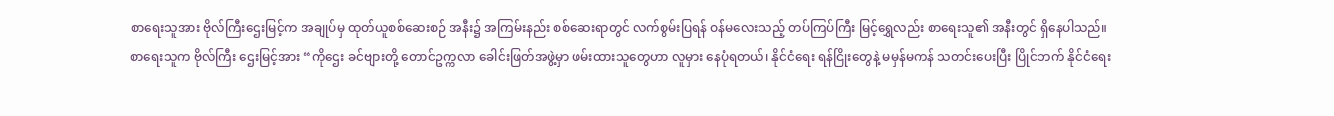စာရေးသူအား ဗိုလ်ကြီးဌေးမြင့်က အချုပ်မှ ထုတ်ယူစစ်ဆေးစဉ် အနီး၌ အကြမ်းနည်း စစ်ဆေးရာတွင် လက်စွမ်းပြရန် ဝန်မလေးသည့် တပ်ကြပ်ကြီး မြင့်ရွှေလည်း စာရေးသူ၏ အနီးတွင် ရှိနေပါသည်။
စာရေးသူက ဗိုလ်ကြီး ဌေးမြင့်အား “ကိုဌေး ခင်ဗျားတို့ တောင်ဥက္ကလာ ခေါင်းဖြတ်အဖွဲ့မှာ ဖမ်းထားသူတွေဟာ လူမှား နေပုံရတယ်၊ နိုင်ငံရေး ရန်ငြိုးတွေနဲ့ မမှန်မကန် သတင်းပေးပြီး ပြိုင်ဘက် နိုင်ငံရေး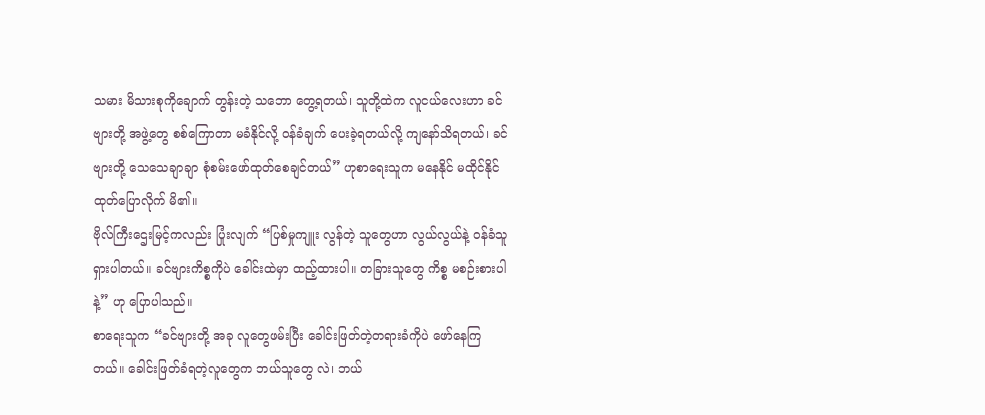သမား မိသားစုကိုချောက် တွန်းတဲ့ သဘော တွေ့ရတယ်၊ သူတို့ထဲက လူငယ်လေးဟာ ခင်ဗျားတို့ အဖွဲ့တွေ စစ်ကြောတာ မခံနိုင်လို့ ဝန်ခံချက် ပေးခဲ့ရတယ်လို့ ကျနော်သိရတယ်၊ ခင်ဗျားတို့ သေသေချာချာ စုံစမ်းဖော်ထုတ်စေချင်တယ်” ဟုစာရေးသူက မနေနိုင် မထိုင်နိုင် ထုတ်ပြောလိုက် မိ၏။
ဗိုလ်ကြီးဌေးမြင့်ကလည်း ပြုံးလျက် “ပြစ်မှုကျူး လွန်တဲ့ သူတွေဟာ လွယ်လွယ်နဲ့ ဝန်ခံသူရှားပါတယ်။ ခင်ဗျားကိစ္စကိုပဲ ခေါင်းထဲမှာ ထည့်ထားပါ။ တခြားသူတွေ ကိစ္စ မစဉ်းစားပါနဲ့” ဟု ပြောပါသည်။
စာရေးသူက “ခင်ဗျားတို့ အခု လူတွေဖမ်းပြီး ခေါင်းဖြတ်တဲ့တရားခံကိုပဲ ဖော်နေကြတယ်။ ခေါင်းဖြတ်ခံရတဲ့လူတွေက ဘယ်သူတွေ လဲ၊ ဘယ်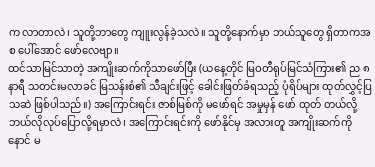က လာတာလဲ၊ သူတို့ဘာတွေ ကျူးလွန်ခဲ့သလဲ။ သူတို့နောက်မှာ ဘယ်သူတွေ ရှိတာကအစ ပေါ်အောင် ဖော်လေဗျာ။
ထင်သာမြင်သာတဲ့ အကျိုးဆက်ကိုသာဖော်ပြီး (ယနေ့တိုင် မြဝတီရုပ်မြင်သံကြား၏ ည ၈ နာရီ သတင်းမလာခင် မြသန်းစံ၏ သီချင်းဖြင့် ခေါင်းဖြတ်ခံရသည့် ပုံရိပ်များ ထုတ်လွှင့်ပြသဆဲ ဖြစ်ပါသည်။) အကြောင်းရင်း ဇာစ်မြစ်ကို မဖော်ရင် အမှုမှန် ဖော် ထုတ် တယ်လို့ ဘယ်လိုလုပ်ပြောလို့ရမှာလဲ၊ အကြောင်းရင်းကို ဖော်နိုင်မှ အလားတူ အကျိုးဆက်ကို နောင် မ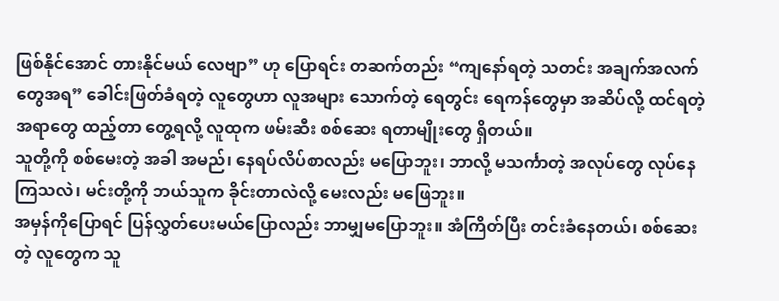ဖြစ်နိုင်အောင် တားနိုင်မယ် လေဗျာ” ဟု ပြောရင်း တဆက်တည်း “ကျနော်ရတဲ့ သတင်း အချက်အလက် တွေအရ” ခေါင်းဖြတ်ခံရတဲ့ လူတွေဟာ လူအများ သောက်တဲ့ ရေတွင်း ရေကန်တွေမှာ အဆိပ်လို့ ထင်ရတဲ့အရာတွေ ထည့်တာ တွေ့ရလို့ လူထုက ဖမ်းဆီး စစ်ဆေး ရတာမျိုးတွေ ရှိတယ်။
သူတို့ကို စစ်မေးတဲ့ အခါ အမည်၊ နေရပ်လိပ်စာလည်း မပြောဘူး၊ ဘာလို့ မသင်္ကာတဲ့ အလုပ်တွေ လုပ်နေကြသလဲ၊ မင်းတို့ကို ဘယ်သူက ခိုင်းတာလဲလို့ မေးလည်း မဖြေဘူး။
အမှန်ကိုပြောရင် ပြန်လွှတ်ပေးမယ်ပြောလည်း ဘာမျှမပြောဘူး။ အံကြိတ်ပြီး တင်းခံနေတယ်၊ စစ်ဆေးတဲ့ လူတွေက သူ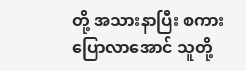တို့ အသားနာပြီး စကားပြောလာအောင် သူတို့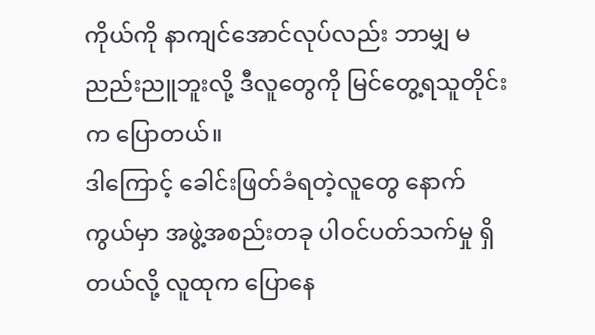ကိုယ်ကို နာကျင်အောင်လုပ်လည်း ဘာမျှ မညည်းညူဘူးလို့ ဒီလူတွေကို မြင်တွေ့ရသူတိုင်းက ပြောတယ်။
ဒါကြောင့် ခေါင်းဖြတ်ခံရတဲ့လူတွေ နောက်ကွယ်မှာ အဖွဲ့အစည်းတခု ပါဝင်ပတ်သက်မှု ရှိတယ်လို့ လူထုက ပြောနေ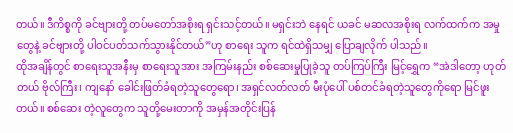တယ်။ ဒီကိစ္စကို ခင်ဗျားတို့ တပ်မတော်အစိုးရ ရှင်းသင့်တယ်။ မရှင်းဘဲ နေရင် ယခင် မဆလအစိုးရ လက်ထက်က အမှုတွေနဲ့ ခင်ဗျားတို့ ပါဝင်ပတ်သက်သွားနိုင်တယ်”ဟု စာရေး သူက ရင်ထဲရှိသမျှ ပြောချလိုက် ပါသည်။
ထိုအချိန်တွင် စာရေးသူအနီးမှ စာရေးသူအား အကြမ်းနည်း စစ်ဆေးမှုပြုခဲ့သူ တပ်ကြပ်ကြီး မြင့်ရွှေက “အဲဒါတော့ ဟုတ်တယ် ဗိုလ်ကြီး၊ ကျနော် ခေါင်းဖြတ်ခံရတဲ့သူတွေရော၊ အရှင်လတ်လတ် မီးပုံပေါ် ပစ်တင်ခံရတဲ့သူတွေကိုရော မြင်ဖူးတယ်။ စစ်ဆေး တဲ့လူတွေက သူတို့မေးတာကို အမှန်အတိုင်းပြန်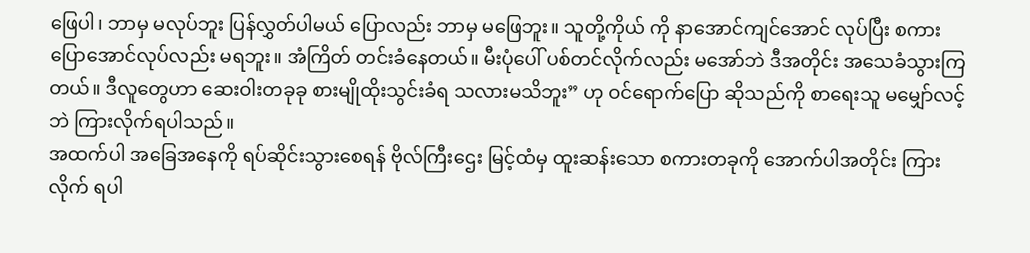ဖြေပါ၊ ဘာမှ မလုပ်ဘူး ပြန်လွှတ်ပါမယ် ပြောလည်း ဘာမှ မဖြေဘူး။ သူတို့ကိုယ် ကို နာအောင်ကျင်အောင် လုပ်ပြီး စကားပြောအောင်လုပ်လည်း မရဘူး။ အံကြိတ် တင်းခံနေတယ်။ မီးပုံပေါ် ပစ်တင်လိုက်လည်း မအော်ဘဲ ဒီအတိုင်း အသေခံသွားကြတယ်။ ဒီလူတွေဟာ ဆေးဝါးတခုခု စားမျိုထိုးသွင်းခံရ သလားမသိဘူး” ဟု ဝင်ရောက်ပြော ဆိုသည်ကို စာရေးသူ မမျှော်လင့်ဘဲ ကြားလိုက်ရပါသည်။
အထက်ပါ အခြေအနေကို ရပ်ဆိုင်းသွားစေရန် ဗိုလ်ကြီးဌေး မြင့်ထံမှ ထူးဆန်းသော စကားတခုကို အောက်ပါအတိုင်း ကြားလိုက် ရပါ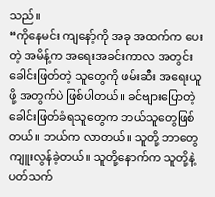သည်။
“ကိုနေမင်း ကျနော့်ကို အခု အထက်က ပေးတဲ့ အမိန့်က အရေးအခင်းကာလ အတွင်း ခေါင်းဖြတ်တဲ့ သူတွေကို ဖမ်းဆီး အရေးယူ ဖို့ အတွက်ပဲ ဖြစ်ပါတယ်။ ခင်ဗျားပြောတဲ့ ခေါင်းဖြတ်ခံရသူတွေက ဘယ်သူတွေဖြစ်တယ်။ ဘယ်က လာတယ်။ သူတို့ ဘာတွေ ကျူးလွန်ခဲ့တယ်။ သူတို့နောက်က သူတို့နဲ့ ပတ်သက်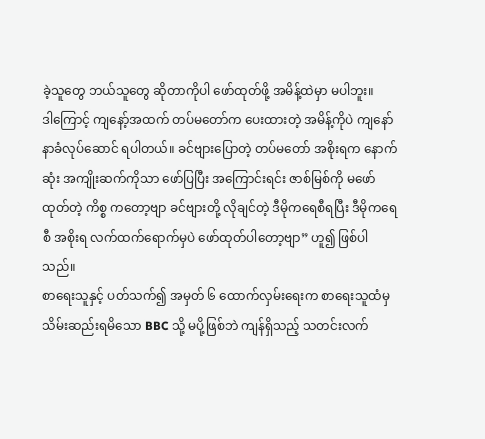ခဲ့သူတွေ ဘယ်သူတွေ ဆိုတာကိုပါ ဖော်ထုတ်ဖို့ အမိန့်ထဲမှာ မပါဘူး။
ဒါကြောင့် ကျနော့်အထက် တပ်မတော်က ပေးထားတဲ့ အမိန့်ကိုပဲ ကျနော် နာခံလုပ်ဆောင် ရပါတယ်။ ခင်ဗျားပြောတဲ့ တပ်မတော် အစိုးရက နောက်ဆုံး အကျိုးဆက်ကိုသာ ဖော်ပြပြီး အကြောင်းရင်း ဇာစ်မြစ်ကို မဖော်ထုတ်တဲ့ ကိစ္စ ကတော့ဗျာ ခင်ဗျားတို့ လိုချင်တဲ့ ဒီမိုကရေစီရပြီး ဒီမိုကရေစီ အစိုးရ လက်ထက်ရောက်မှပဲ ဖော်ထုတ်ပါတော့ဗျာ” ဟူ၍ ဖြစ်ပါသည်။
စာရေးသူနှင့် ပတ်သက်၍ အမှတ် ၆ ထောက်လှမ်းရေးက စာရေးသူထံမှ သိမ်းဆည်းရမိသော BBC သို့ မပို့ဖြစ်ဘဲ ကျန်ရှိသည့် သတင်းလက်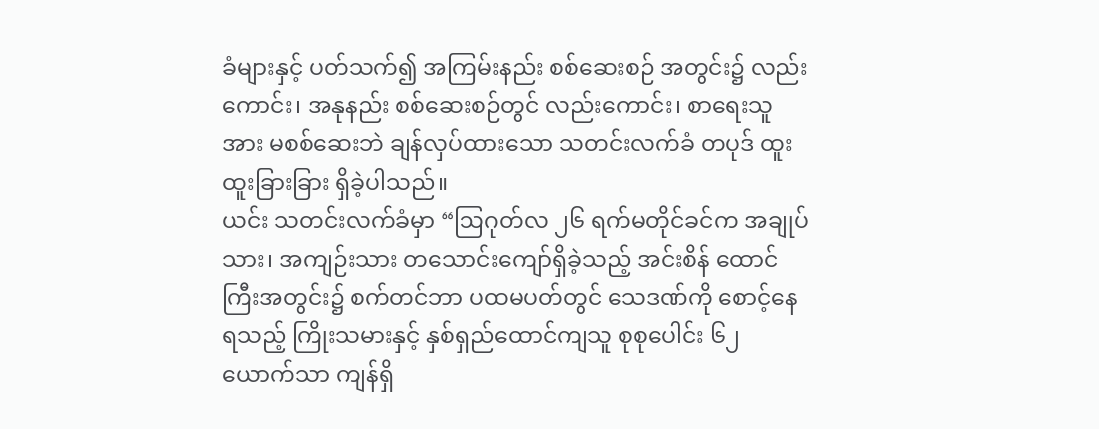ခံများနှင့် ပတ်သက်၍ အကြမ်းနည်း စစ်ဆေးစဉ် အတွင်း၌ လည်းကောင်း၊ အနုနည်း စစ်ဆေးစဉ်တွင် လည်းကောင်း၊ စာရေးသူအား မစစ်ဆေးဘဲ ချန်လှပ်ထားသော သတင်းလက်ခံ တပုဒ် ထူးထူးခြားခြား ရှိခဲ့ပါသည်။
ယင်း သတင်းလက်ခံမှာ “ဩဂုတ်လ ၂၆ ရက်မတိုင်ခင်က အချုပ်သား၊ အကျဉ်းသား တသောင်းကျော်ရှိခဲ့သည့် အင်းစိန် ထောင်ကြီးအတွင်း၌ စက်တင်ဘာ ပထမပတ်တွင် သေဒဏ်ကို စောင့်နေရသည့် ကြိုးသမားနှင့် နှစ်ရှည်ထောင်ကျသူ စုစုပေါင်း ၆၂ ယောက်သာ ကျန်ရှိ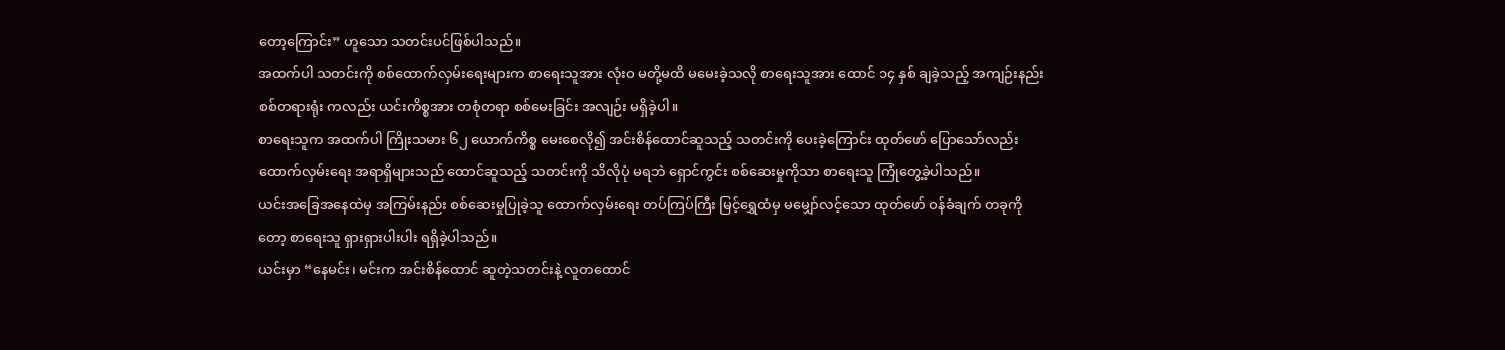တော့ကြောင်း” ဟူသော သတင်းပင်ဖြစ်ပါသည်။
အထက်ပါ သတင်းကို စစ်ထောက်လှမ်းရေးများက စာရေးသူအား လုံးဝ မတို့မထိ မမေးခဲ့သလို စာရေးသူအား ထောင် ၁၄ နှစ် ချခဲ့သည့် အကျဉ်းနည်း စစ်တရားရုံး ကလည်း ယင်းကိစ္စအား တစုံတရာ စစ်မေးခြင်း အလျဉ်း မရှိခဲ့ပါ။
စာရေးသူက အထက်ပါ ကြိုးသမား ၆၂ ယောက်ကိစ္စ မေးစေလို၍ အင်းစိန်ထောင်ဆူသည့် သတင်းကို ပေးခဲ့ကြောင်း ထုတ်ဖော် ပြောသော်လည်း ထောက်လှမ်းရေး အရာရှိများသည် ထောင်ဆူသည့် သတင်းကို သိလိုပုံ မရဘဲ ရှောင်ကွင်း စစ်ဆေးမှုကိုသာ စာရေးသူ ကြုံတွေ့ခဲ့ပါသည်။
ယင်းအခြေအနေထဲမှ အကြမ်းနည်း စစ်ဆေးမှုပြုခဲ့သူ ထောက်လှမ်းရေး တပ်ကြပ်ကြီး မြင့်ရွှေထံမှ မမျှော်လင့်သော ထုတ်ဖော် ဝန်ခံချက် တခုကိုတော့ စာရေးသူ ရှားရှားပါးပါး ရရှိခဲ့ပါသည်။
ယင်းမှာ “နေမင်း၊ မင်းက အင်းစိန်ထောင် ဆူတဲ့သတင်းနဲ့ လူတထောင်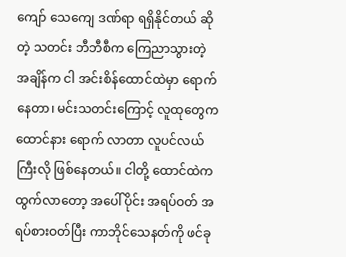ကျော် သေကျေ ဒဏ်ရာ ရရှိနိုင်တယ် ဆိုတဲ့ သတင်း ဘီဘီစီက ကြေညာသွားတဲ့ အချိန်က ငါ အင်းစိန်ထောင်ထဲမှာ ရောက်နေတာ၊ မင်းသတင်းကြောင့် လူထုတွေက ထောင်နား ရောက် လာတာ လူပင်လယ်ကြီးလို ဖြစ်နေတယ်။ ငါတို့ ထောင်ထဲက ထွက်လာတော့ အပေါ်ပိုင်း အရပ်ဝတ် အရပ်စားဝတ်ပြီး ကာဘိုင်သေနတ်ကို ဖင်ခု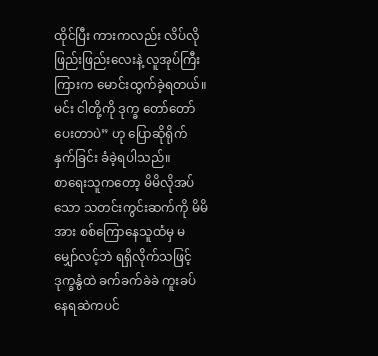ထိုင်ပြီး ကားကလည်း လိပ်လို ဖြည်းဖြည်းလေးနဲ့ လူအုပ်ကြီးကြားက မောင်းထွက်ခဲ့ရတယ်။ မင်း ငါတို့ကို ဒုက္ခ တော်တော်ပေးတာပဲ” ဟု ပြောဆိုရိုက်နှက်ခြင်း ခံခဲ့ရပါသည်။
စာရေးသူကတော့ မိမိလိုအပ်သော သတင်းကွင်းဆက်ကို မိမိအား စစ်ကြောနေသူထံမှ မမျှော်လင့်ဘဲ ရရှိလိုက်သဖြင့် ဒုက္ခနွံထဲ ခက်ခက်ခဲခဲ ကူးခပ်နေရဆဲကပင်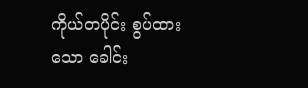ကိုယ်တပိုင်း စွပ်ထားသော ခေါင်း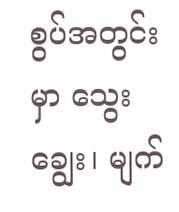စွပ်အတွင်းမှာ သွေး ချွေး၊ မျက်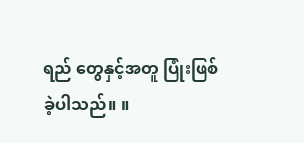ရည် တွေနှင့်အတူ ပြုံးဖြစ်ခဲ့ပါသည်။ ။